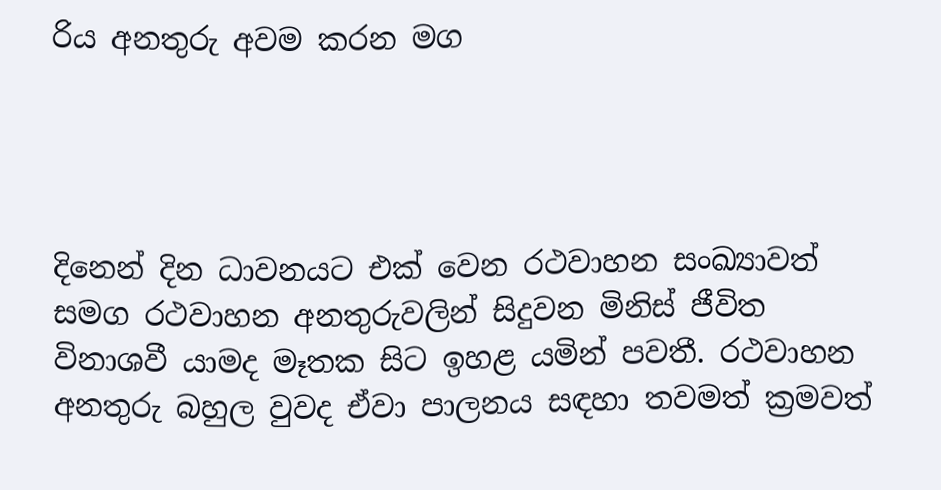රිය අනතුරු අවම කරන මග




දිනෙන් දින ධාවනයට එක් වෙන රථවාහන සංඛ්‍යාවත් සමග රථවාහන අනතුරුවලින් සිදුවන මිනිස් ජීවිත විනාශවී යාමද මෑතක සිට ඉහළ යමින් පවතී. රථවාහන අනතුරු බහුල වුවද ඒවා පාලනය සඳහා තවමත් ක්‍රමවත්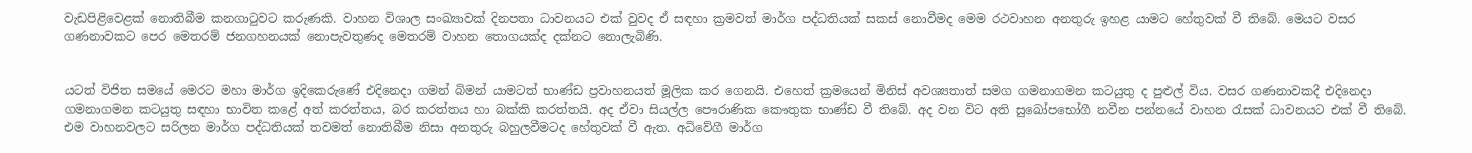වැඩපිළිවෙළක් නොතිබීම කනගාටුවට කරුණකි. වාහන විශාල සංඛ්‍යාවක් දිනපතා ධාවනයට එක් වුවද ඒ සඳහා ක්‍රමවත් මාර්ග පද්ධතියක් සකස් නොවීමද මෙම රථවාහන අනතුරු ඉහළ යාමට හේතුවක් වී තිබේ. මෙයට වසර ගණනාවකට පෙර මෙතරම් ජනගහනයක් නොපැවතුණද මෙතරම් වාහන තොගයක්ද දක්නට නොලැබිණි.


යටත් විජිත සමයේ මෙරට මහා මාර්ග ඉදිකෙරුණේ එදිනෙදා ගමන් බිමන් යාමටත් භාණ්ඩ ප්‍රවාහනයත් මූලික කර ගෙනයි. එහෙත් ක්‍රමයෙන් මිනිස් අවශ්‍යතාත් සමග ගමනාගමන කටයුතු ද පුළුල් විය. වසර ගණනාවකදී එදිනෙදා ගමනාගමන කටයුතු සඳහා භාවිත කළේ අත් කරත්තය, බර කරත්තය හා බක්කි කරත්තයි. අද ඒවා සියල්ල පෞරාණික කෞතුක භාණ්ඩ වී තිබේ. අද වන විට අති සුඛෝපභෝගී නවීන පන්නයේ වාහන රැසක් ධාවනයට එක් වී තිබේ. එම වාහනවලට සරිලන මාර්ග පද්ධතියක් තවමත් නොතිබීම නිසා අනතුරු බහුලවීමටද හේතුවක් වී ඇත. අධිවේගී මාර්ග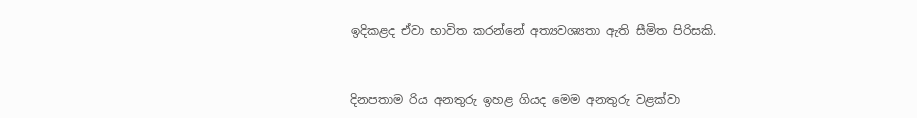ඉදිකළද ඒවා භාවිත කරන්නේ අත්‍යවශ්‍යතා ඇති සීමිත පිරිසකි.


දිනපතාම රිය අනතුරු ඉහළ ගියද මෙම අනතුරු වළක්වා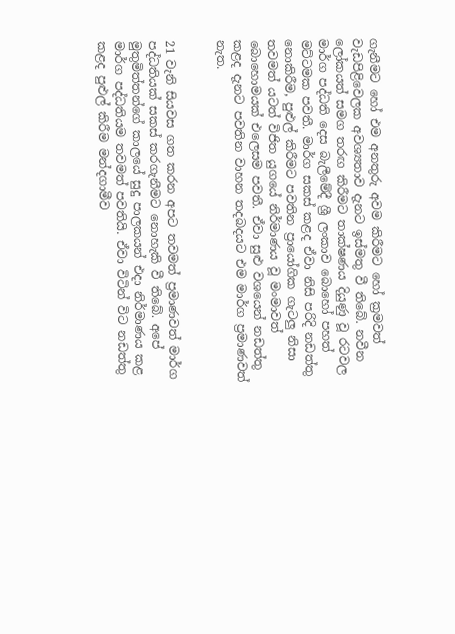ගැනීමට හෝ එම අනතුරු අවම කිරීමට හෝ ක්‍රමවත් වැඩපිළිවෙලක අවශ්‍යතාව දැනට ඉස්මතු වී තිබේ. නවීන ලෝකයත් සමග තරඟ කිරීමට තාක්ෂණය දියුණු වූ රටවල මාර්ග පද්ධති දෙස බැලීමේදී ශ්‍රී ලංකාව බොහෝ පහත් මට්ටමක පවතී. මාර්ග සකස් කළද ඒවා නිසි පරිදි නඩත්තු නොකිරීම, පුළුල් කිරීමට පවතින ප්‍රායෝගික ගැටලු නිසා තවමත් යටත් විජිත යුගයේ නිර්මාණය වූ මංමාවත් බොහොමයක් එලෙසම පවතී. ඒවා සුළු වශයෙන් නඩත්තු කළද දැනට පවතින වාහන තදබදයට එම මාර්ග ප්‍රමාණවත් නැත.


21 වැනි සියවස ගත කරන අපට තවමත් ප්‍රමාණවත් මාර්ග පද්ධතියක් සකස් කරගැනීමට නොහැකි වී තිබේ. අපේ  මුතුමිත්තන්ගේ කාලයේ සුදු පාලකයන් එදා නිර්මාණය කළ මාර්ග පද්ධතියම තවමත් පවතියි. ඒවා විටින් විට නඩත්තු කළද පුළුල් කිරීම මන්දගාමීව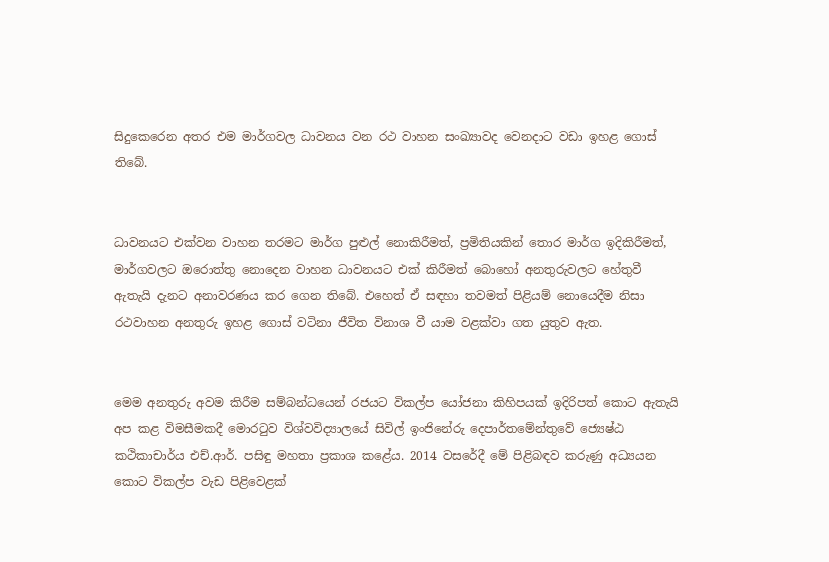සිදුකෙරෙන අතර එම මාර්ගවල ධාවනය වන රථ වාහන සංඛ්‍යාවද වෙනදාට වඩා ඉහළ ගොස් තිබේ.


ධාවනයට එක්වන වාහන තරමට මාර්ග පුළුල් නොකිරීමත්, ප්‍රමිතියකින් තොර මාර්ග ඉදිකිරීමත්, මාර්ගවලට ඔරොත්තු නොදෙන වාහන ධාවනයට එක් කිරීමත් බොහෝ අනතුරුවලට හේතුවී ඇතැයි දැනට අනාවරණය කර ගෙන තිබේ. එහෙත් ඒ සඳහා තවමත් පිළියම් නොයෙදීම නිසා රථවාහන අනතුරු ඉහළ ගොස් වටිනා ජීවිත විනාශ වී යාම වළක්වා ගත යුතුව ඇත.


මෙම අනතුරු අවම කිරීම සම්බන්ධයෙන් රජයට විකල්ප යෝජනා කිහිපයක් ඉදිරිපත් කොට ඇතැයි අප කළ විමසීමකදී මොරටුව විශ්වවිද්‍යාලයේ සිවිල් ඉංජිනේරු දෙපාර්තමේන්තුවේ ජ්‍යෙෂ්ඨ කථිකාචාර්ය එච්.ආර්. පසිඳු මහතා ප්‍රකාශ කළේය. 2014 වසරේදී මේ පිළිබඳව කරුණු අධ්‍යයන කොට විකල්ප වැඩ පිළිවෙළක්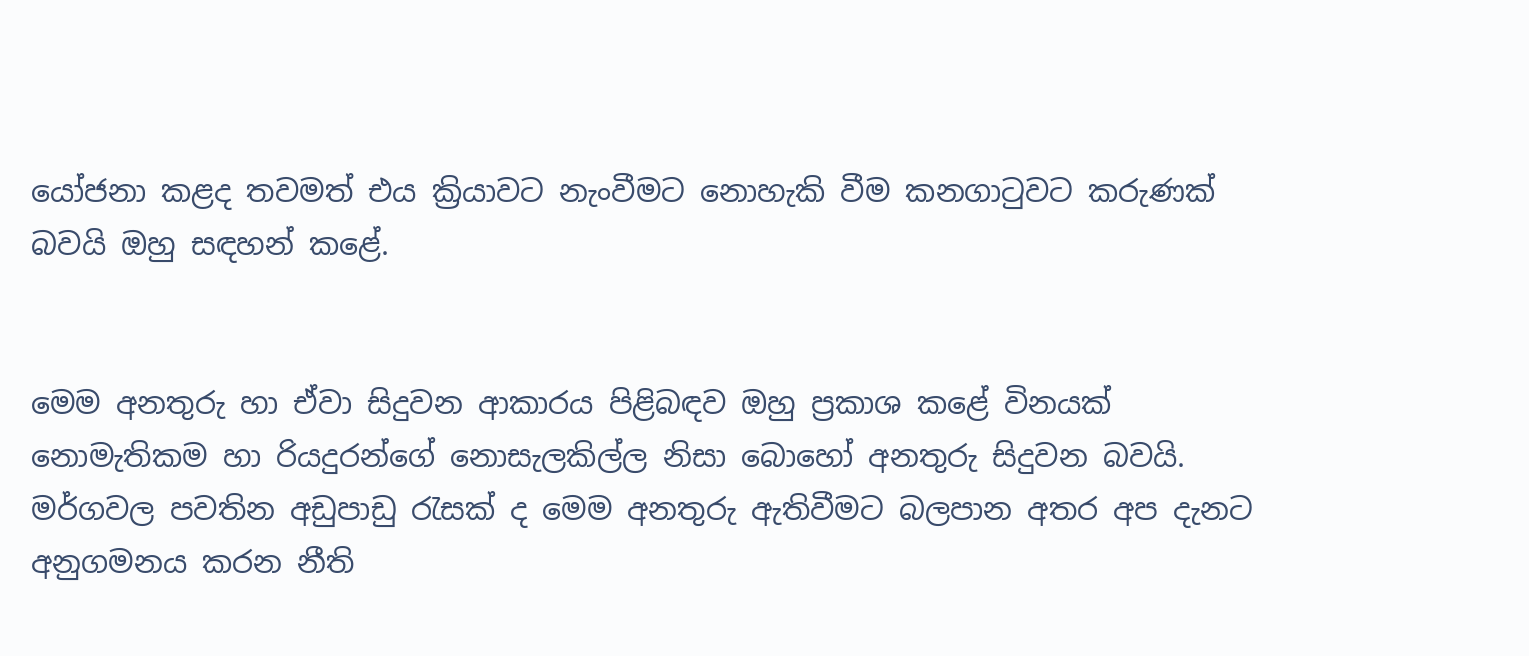යෝජනා කළද තවමත් එය ක්‍රියාවට නැංවීමට නොහැකි වීම කනගාටුවට කරුණක් බවයි ඔහු සඳහන් කළේ.


මෙම අනතුරු හා ඒවා සිදුවන ආකාරය පිළිබඳව ඔහු ප්‍රකාශ කළේ විනයක් නොමැතිකම හා රියදුරන්ගේ නොසැලකිල්ල නිසා බොහෝ අනතුරු සිදුවන බවයි. මර්ගවල පවතින අඩුපාඩු රැසක් ද මෙම අනතුරු ඇතිවීමට බලපාන අතර අප දැනට අනුගමනය කරන නීති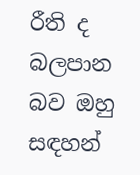රීති ද බලපාන බව ඔහු සඳහන්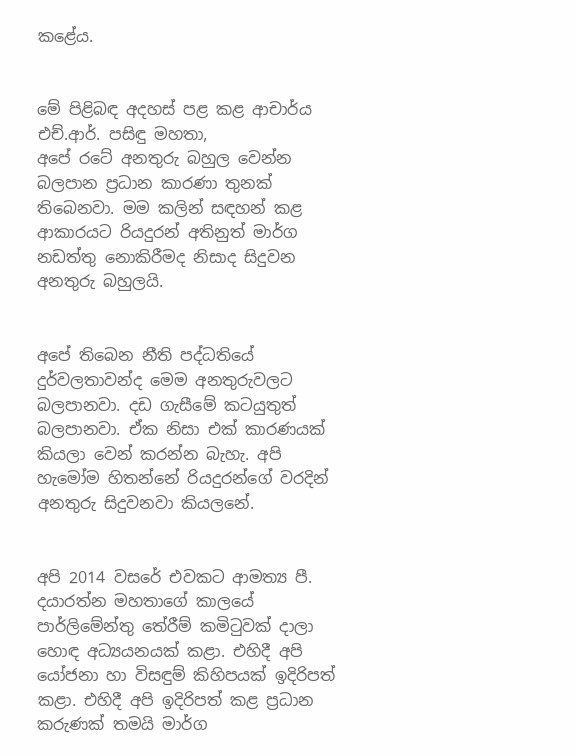කළේය.


මේ පිළිබඳ අදහස් පළ කළ ආචාර්ය එච්.ආර්. පසිඳු මහතා,
අපේ රටේ අනතුරු බහුල වෙන්න බලපාන ප්‍රධාන කාරණා තුනක් තිබෙනවා. මම කලින් සඳහන් කළ ආකාරයට රියදුරන් අතිනුත් මාර්ග නඩත්තු නොකිරීමද නිසාද සිදුවන අනතුරු බහුලයි.


අපේ තිබෙන නීති පද්ධතියේ දුර්වලතාවන්ද මෙම අනතුරුවලට බලපානවා. දඩ ගැසීමේ කටයුතුත් බලපානවා. ඒක නිසා එක් කාරණයක් කියලා වෙන් කරන්න බැහැ. අපි හැමෝම හිතන්නේ රියදුරන්ගේ වරදින් අනතුරු සිදුවනවා කියලනේ.


අපි 2014 වසරේ එවකට ආමත්‍ය පී. දයාරත්න මහතාගේ කාලයේ පාර්ලිමේන්තු තේරීම් කමිටුවක් දාලා හොඳ අධ්‍යයනයක් කළා. එහිදී අපි යෝජනා හා විසඳුම් කිහිපයක් ඉදිරිපත් කළා. එහිදී අපි ඉදිරිපත් කළ ප්‍රධාන කරුණක් තමයි මාර්ග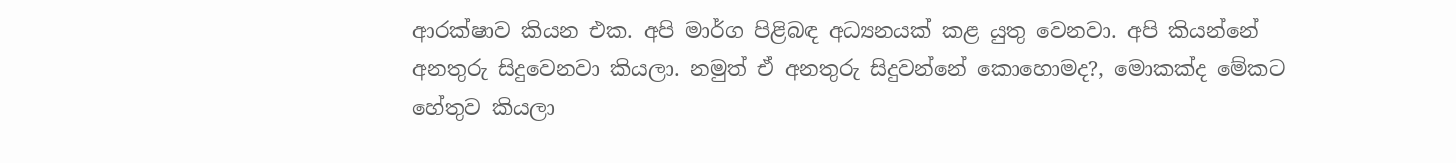ආරක්ෂාව කියන එක. අපි මාර්ග පිළිබඳ අධ්‍යනයක් කළ යුතු වෙනවා. අපි කියන්නේ අනතුරු සිදුවෙනවා කියලා. නමුත් ඒ අනතුරු සිදුවන්නේ කොහොමද?, මොකක්ද මේකට හේතුව කියලා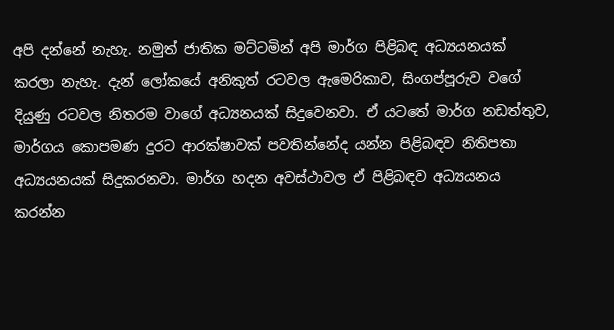අපි දන්නේ නැහැ. නමුත් ජාතික මට්ටමින් අපි මාර්ග පිළිබඳ අධ්‍යයනයක් කරලා නැහැ. දැන් ලෝකයේ අනිකුත් රටවල ඇමෙරිකාව, සිංගප්පූරුව වගේ දියුණු රටවල නිතරම වාගේ අධ්‍යනයක් සිදුවෙනවා. ඒ යටතේ මාර්ග නඩත්තුව, මාර්ගය කොපමණ දුරට ආරක්ෂාවක් පවතින්නේද යන්න පිළිබඳව නිතිපතා අධ්‍යයනයක් සිදුකරනවා. මාර්ග හදන අවස්ථාවල ඒ පිළිබඳව අධ්‍යයනය කරන්න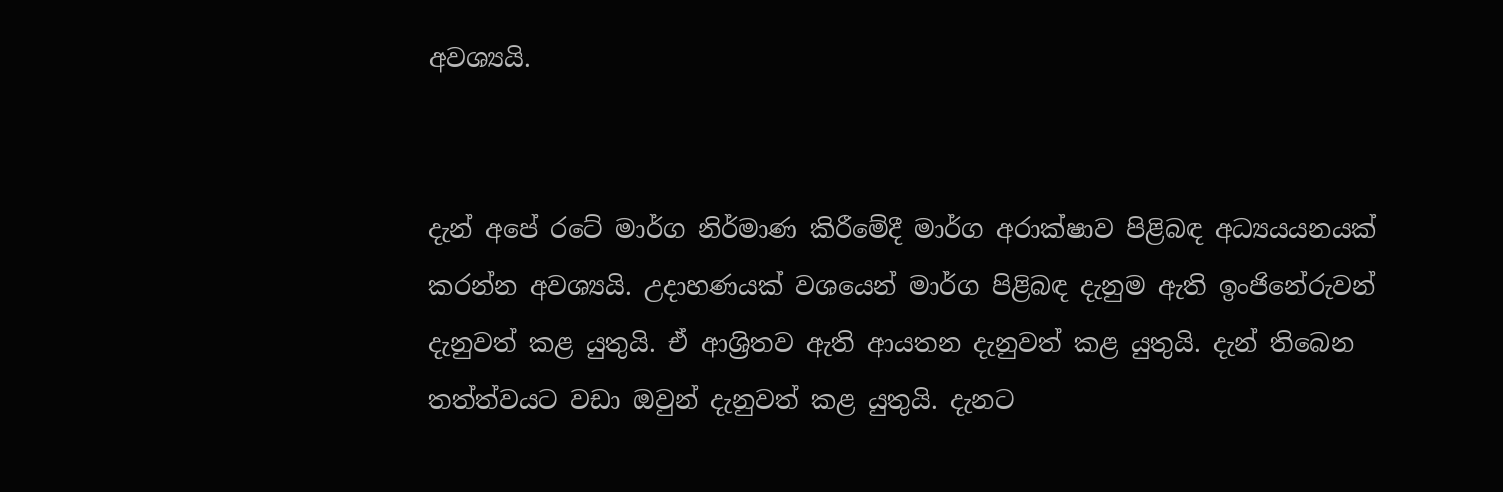අවශ්‍යයි.


දැන් අපේ රටේ මාර්ග නිර්මාණ කිරීමේදී මාර්ග අරාක්ෂාව පිළිබඳ අධ්‍යයයනයක් කරන්න අවශ්‍යයි. උදාහණයක් වශයෙන් මාර්ග පිළිබඳ දැනුම ඇති ඉංජිනේරුවන් දැනුවත් කළ යුතුයි. ඒ ආශ්‍රිතව ඇති ආයතන දැනුවත් කළ යුතුයි. දැන් තිබෙන තත්ත්වයට වඩා ඔවුන් දැනුවත් කළ යුතුයි. දැනට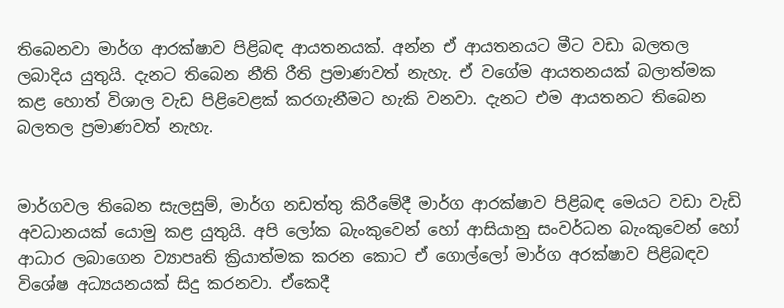තිබෙනවා මාර්ග ආරක්ෂාව පිළිබඳ ආයතනයක්. අන්න ඒ ආයතනයට මීට වඩා බලතල ලබාදිය යුතුයි. දැනට තිබෙන නීති රීති ප්‍රමාණවත් නැහැ. ඒ වගේම ආයතනයක් බලාත්මක කළ හොත් විශාල වැඩ පිළිවෙළක් කරගැනීමට හැකි වනවා. දැනට එම ආයතනට තිබෙන බලතල ප්‍රමාණවත් නැහැ.


මාර්ගවල තිබෙන සැලසුම්, මාර්ග නඩත්තු කිරීමේදී මාර්ග ආරක්ෂාව පිළිබඳ මෙයට වඩා වැඩි අවධානයක් යොමු කළ යුතුයි. අපි ලෝක බැංකුවෙන් හෝ ආසියානු සංවර්ධන බැංකුවෙන් හෝ ආධාර ලබාගෙන ව්‍යාපෘති ක්‍රියාත්මක කරන කොට ඒ ගොල්ලෝ මාර්ග අරක්ෂාව පිළිබඳව විශේෂ අධ්‍යයනයක් සිදු කරනවා. ඒකෙදී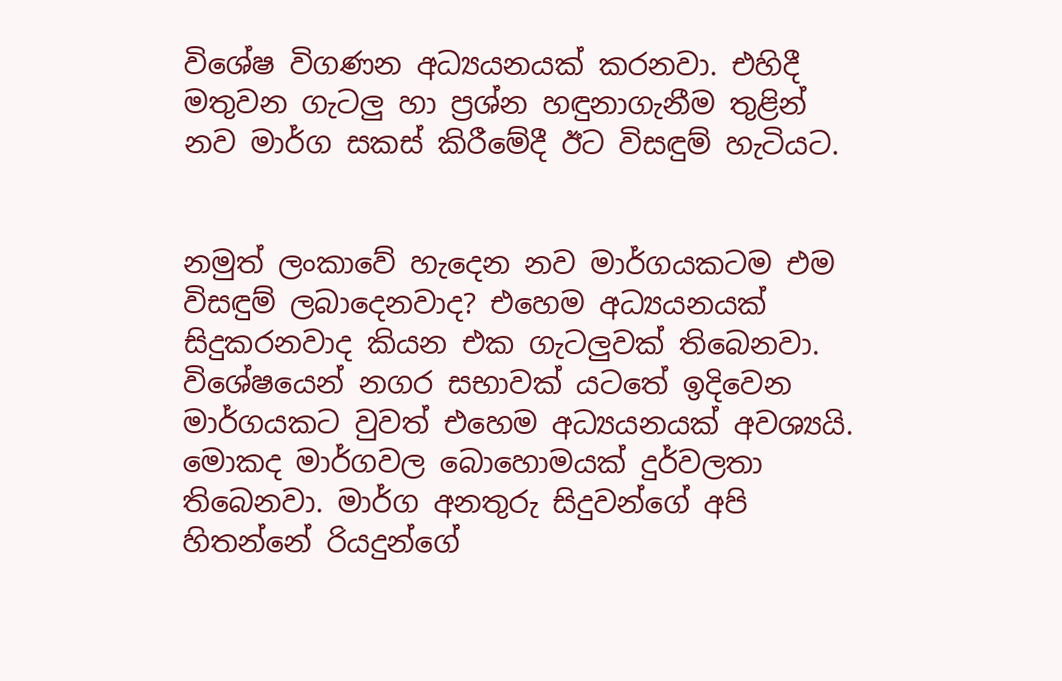විශේෂ විගණන අධ්‍යයනයක් කරනවා. එහිදී මතුවන ගැටලු හා ප්‍රශ්න හඳුනාගැනීම තුළින් නව මාර්ග සකස් කිරීමේදී ඊට විසඳුම් හැටියට.


නමුත් ලංකාවේ හැදෙන නව මාර්ගයකටම එම විසඳුම් ලබාදෙනවාද? එහෙම අධ්‍යයනයක් සිදුකරනවාද කියන එක ගැටලුවක් තිබෙනවා. විශේෂයෙන් නගර සභාවක් යටතේ ඉදිවෙන මාර්ගයකට වුවත් එහෙම අධ්‍යයනයක් අවශ්‍යයි. මොකද මාර්ගවල බොහොමයක් දුර්වලතා තිබෙනවා. මාර්ග අනතුරු සිදුවන්ගේ අපි හිතන්නේ රියදුන්ගේ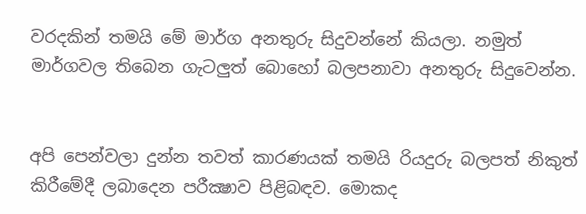වරදකින් තමයි මේ මාර්ග අනතුරු සිදුවන්නේ කියලා. නමුත් මාර්ගවල තිබෙන ගැටලුත් බොහෝ බලපනාවා අනතුරු සිදුවෙන්න.


අපි පෙන්වලා දුන්න තවත් කාරණයක් තමයි රියදුරු බලපත් නිකුත් කිරීමේදී ලබාදෙන පරීක්‍ෂාව පිළිබඳව. මොකද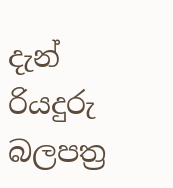දැන් රියදුරු බලපත්‍ර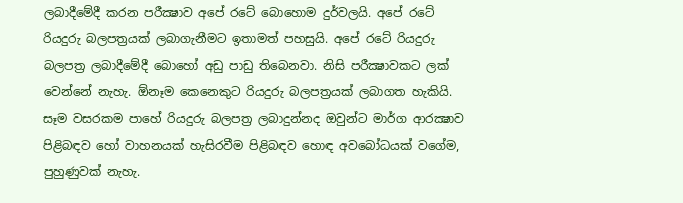ලබාදීමේදී කරන පරීක්‍ෂාව අපේ රටේ බොහොම දුර්වලයි. අපේ රටේ රියදුරු බලපත්‍රයක් ලබාගැනීමට ඉතාමත් පහසුයි. අපේ රටේ රියදුරු බලපත්‍ර ලබාදීමේදී බොහෝ අඩු පාඩු තිබෙනවා. නිසි පරීක්‍ෂාවකට ලක් වෙන්නේ නැහැ. ඕනෑම කෙනෙකුට රියදුරු බලපත්‍රයක් ලබාගත හැකියි. සෑම වසරකම පාහේ රියදුරු බලපත්‍ර ලබාදුන්නද ඔවුන්ට මාර්ග ආරක්‍ෂාව පිළිබඳව හෝ වාහනයක් හැසිරවීම පිළිබඳව හොඳ අවබෝධයක් වගේම, පුහුණුවක් නැහැ.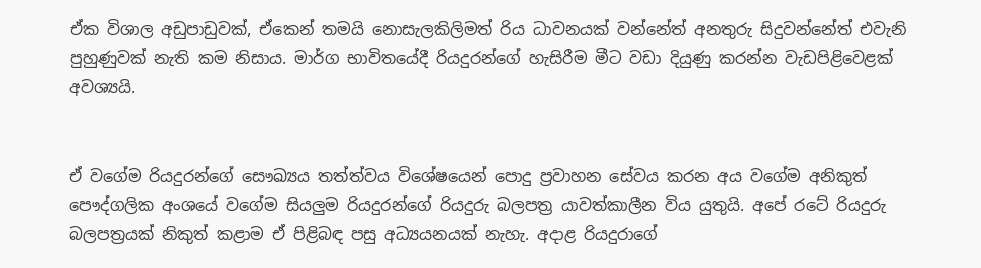ඒක විශාල අඩුපාඩුවක්, ඒකෙන් තමයි නොසැලකිලිමත් රිය ධාවනයක් වන්නේත් අනතුරු සිදුවන්නේත් එවැනි පුහුණුවක් නැති කම නිසාය. මාර්ග භාවිතයේදී රියදුරන්ගේ හැසිරීම මීට වඩා දියුණු කරන්න වැඩපිළිවෙළක් අවශ්‍යයි.


ඒ වගේම රියදුරන්ගේ සෞඛ්‍යය තත්ත්වය විශේෂයෙන් පොදු ප්‍රවාහන සේවය කරන අය වගේම අනිකුත් පෞද්ගලික අංශයේ වගේම සියලුම රියදුරන්ගේ රියදුරු බලපත්‍ර යාවත්කාලීන විය යුතුයි. අපේ රටේ රියදුරු බලපත්‍රයක් නිකුත් කළාම ඒ පිළිබඳ පසු අධ්‍යයනයක් නැහැ. අදාළ රියදුරාගේ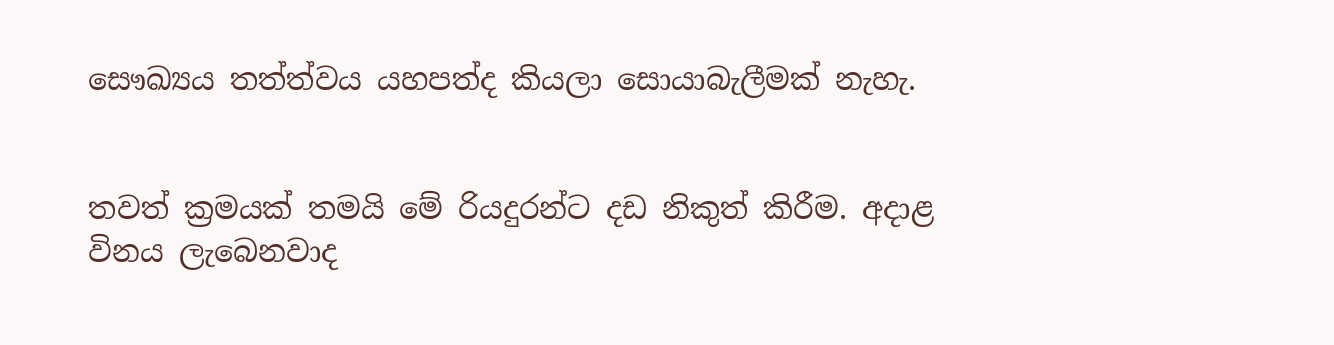සෞඛ්‍යය තත්ත්වය යහපත්ද කියලා සොයාබැලීමක් නැහැ.


තවත් ක්‍රමයක් තමයි මේ රියදුරන්ට දඩ නිකුත් කිරීම. අදාළ විනය ලැබෙනවාද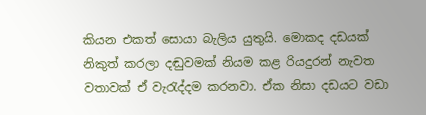කියන එකත් සොයා බැලිය යුතුයි. මොකද දඩයක් නිකුත් කරලා දඬුවමක් නියම කළ රියදුරන් නැවත වතාවක් ඒ වැරැද්දම කරනවා. ඒක නිසා දඩයට වඩා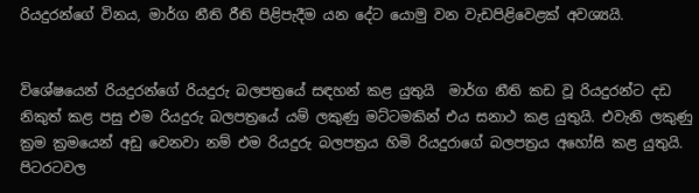රියදුරන්ගේ විනය, මාර්ග නීති රීති පිළිපැදීම යන දේට යොමු වන වැඩපිළිවෙළක් අවශ්‍යයි.


විශේෂයෙන් රියදුරන්ගේ රියදුරු බලපත්‍රයේ සඳහන් කළ යුතුයි  මාර්ග නීති කඩ වූ රියදුරන්ට දඩ නිකුත් කළ පසු එම රියදුරු බලපත්‍රයේ යම් ලකුණු මට්ටමකින් එය සනාථ කළ යුතුයි. එවැනි ලකුණු ක්‍රම ක්‍රමයෙන් අඩු වෙනවා නම් එම රියදුරු බලපත්‍රය හිමි රියදුරාගේ බලපත්‍රය අහෝසි කළ යුතුයි. පිටරටවල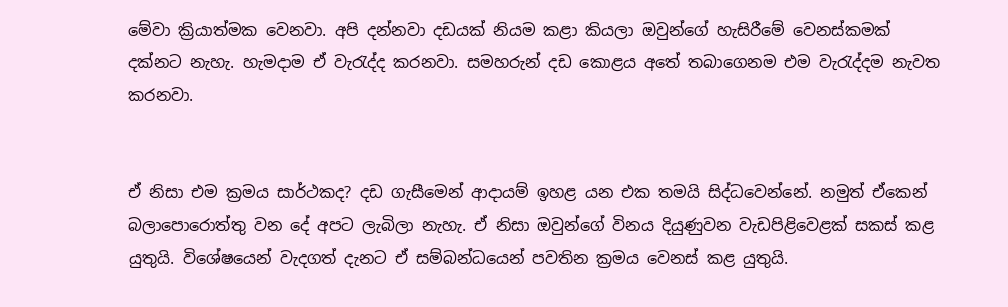මේවා ක්‍රියාත්මක වෙනවා. අපි දන්නවා දඩයක් නියම කළා කියලා ඔවුන්ගේ හැසිරීමේ වෙනස්කමක් දක්නට නැහැ. හැමදාම ඒ වැරැද්ද කරනවා. සමහරුන් දඩ කොළය අතේ තබාගෙනම එම වැරැද්දම නැවත කරනවා.


ඒ නිසා එම ක්‍රමය සාර්ථකද? දඩ ගැසීමෙන් ආදායම් ඉහළ යන එක තමයි සිද්ධවෙන්නේ. නමුත් ඒකෙන් බලාපොරොත්තු වන දේ අපට ලැබිලා නැහැ. ඒ නිසා ඔවුන්ගේ විනය දියුණුවන වැඩපිළිවෙළක් සකස් කළ යුතුයි. විශේෂයෙන් වැදගත් දැනට ඒ සම්බන්ධයෙන් පවතින ක්‍රමය වෙනස් කළ යුතුයි.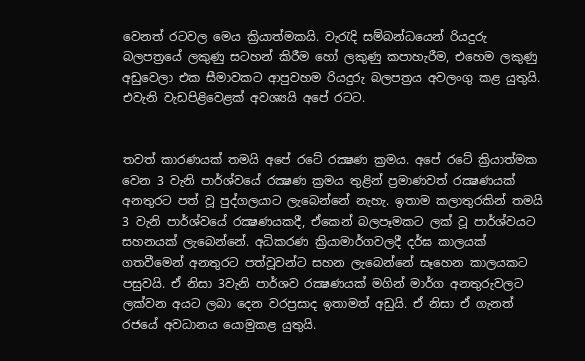වෙනත් රටවල මෙය ක්‍රියාත්මකයි. වැරැදි සම්බන්ධයෙන් රියදුරු බලපත්‍රයේ ලකුණු සටහන් කිරීම හෝ ලකුණු කපාහැරීම, එහෙම ලකුණු අඩුවෙලා එක සීමාවකට ආපුවහම රියදුරු බලපත්‍රය අවලංගු කළ යුතුයි. එවැනි වැඩපිළිවෙළක් අවශ්‍යයි අපේ රටට.


තවත් කාරණයක් තමයි අපේ රටේ රක්‍ෂණ ක්‍රමය. අපේ රටේ ක්‍රියාත්මක වෙන 3 වැනි පාර්ශ්වයේ රක්‍ෂණ ක්‍රමය තුළින් ප්‍රමාණවත් රක්‍ෂණයක් අනතුරට පත් වූ පුද්ගලයාට ලැබෙන්නේ නැහැ. ඉතාම කලාතුරකින් තමයි 3 වැනි පාර්ශ්වයේ රක්‍ෂණයකදී, ඒකෙන් බලපෑමකට ලක් වූ පාර්ශ්වයට සහනයක් ලැබෙන්නේ. අධිකරණ ක්‍රියාමාර්ගවලදී දර්ඝ කාලයක් ගතවීමෙන් අනතුරට පත්වූවන්ට සහන ලැබෙන්නේ සෑහෙන කාලයකට පසුවයි. ඒ නිසා 3වැනි පාර්ශව රක්‍ෂණයක් මගින් මාර්ග අනතුරුවලට ලක්වන අයට ලබා දෙන වරප්‍රසාද ඉතාමත් අඩුයි. ඒ නිසා ඒ ගැනත් රජයේ අවධානය යොමුකළ යුතුයි.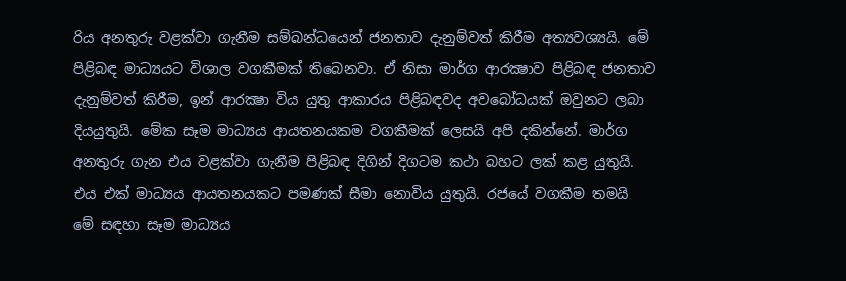රිය අනතුරු වළක්වා ගැනීම සම්බන්ධයෙන් ජනතාව දැනුම්වත් කිරීම අත්‍යවශ්‍යයි. මේ පිළිබඳ මාධ්‍යයට විශාල වගකීමක් තිබෙනවා. ඒ නිසා මාර්ග ආරක්‍ෂාව පිළිබඳ ජනතාව දැනුම්වත් කිරීම, ඉන් ආරක්‍ෂා විය යුතු ආකාරය පිළිබඳවද අවබෝධයක් ඔවුනට ලබා දියයුතුයි. මේක සෑම මාධ්‍යය ආයතනයකම වගකීමක් ලෙසයි අපි දකින්නේ. මාර්ග අනතුරු ගැන එය වළක්වා ගැනීම පිළිබඳ දිගින් දිගටම කථා බහට ලක් කළ යුතුයි. එය එක් මාධ්‍යය ආයතනයකට පමණක් සීමා නොවිය යුතුයි. රජයේ වගකීම තමයි මේ සඳහා සෑම මාධ්‍යය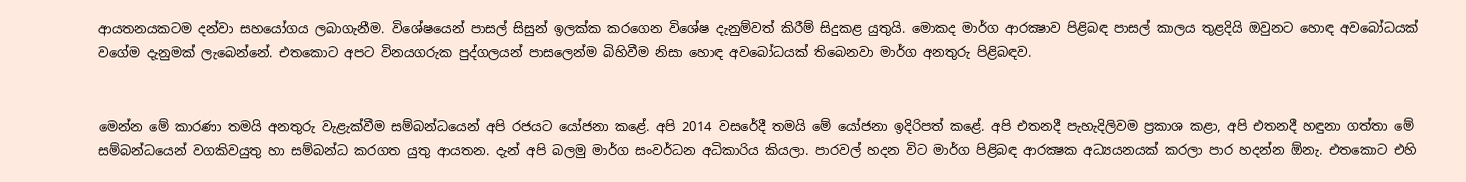ආයතනයකටම දන්වා සහයෝගය ලබාගැනීම. විශේෂයෙන් පාසල් සිසුන් ඉලක්ක කරගෙන විශේෂ දැනුම්වත් කිරීම් සිදුකළ යුතුයි. මොකද මාර්ග ආරක්‍ෂාව පිළිබඳ පාසල් කාලය තුළදියි ඔවුනට හොඳ අවබෝධයක් වගේම දැනුමක් ලැබෙන්නේ. එතකොට අපට විනයගරුක පුද්ගලයන් පාසලෙන්ම බිහිවීම නිසා හොඳ අවබෝධයක් තිබෙනවා මාර්ග අනතුරු පිළිබඳව.


මෙන්න මේ කාරණා තමයි අනතුරු වැළැක්වීම සම්බන්ධයෙන් අපි රජයට යෝජනා කළේ. අපි 2014 වසරේදී තමයි මේ යෝජනා ඉදිරිපත් කළේ. අපි එතනදී පැහැදිලිවම ප්‍රකාශ කළා, අපි එතනදී හඳුනා ගත්තා මේ සම්බන්ධයෙන් වගකිවයුතු හා සම්බන්ධ කරගත යුතු ආයතන. දැන් අපි බලමු මාර්ග සංවර්ධන අධිකාරිය කියලා. පාරවල් හදන විට මාර්ග පිළිබඳ ආරක්‍ෂක අධ්‍යයනයක් කරලා පාර හදන්න ඕනැ. එතකොට එහි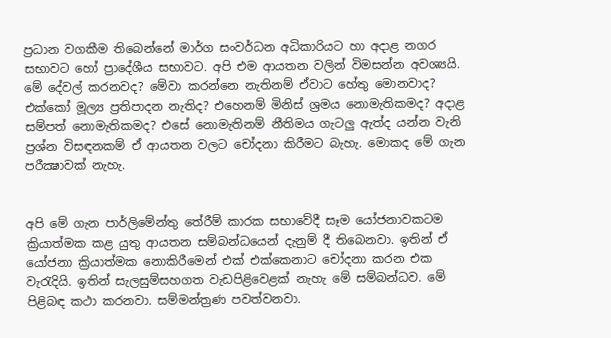ප්‍රධාන වගකීම තිබෙන්නේ මාර්ග සංවර්ධන අධිකාරියට හා අදාළ නගර සභාවට හෝ ප්‍රාදේශීය සභාවට. අපි එම ආයතන වලින් විමසන්න අවශ්‍යයි. මේ දේවල් කරනවද? මේවා කරන්නෙ නැතිනම් ඒවාට හේතු මොනවාද? එක්කෝ මූල්‍ය ප්‍රතිපාදන නැතිද? එහෙනම් මිනිස් ශ්‍රමය නොමැතිකමද? අදාළ සම්පත් නොමැතිකමද? එසේ නොමැතිනම් නීතිමය ගැටලු ඇත්ද යන්න වැනි ප්‍රශ්න විසඳනකම් ඒ ආයතන වලට චෝදනා කිරීමට බැහැ. මොකද මේ ගැන පරීක්‍ෂාවක් නැහැ.


අපි මේ ගැන පාර්ලිමේන්තු තේරීම් කාරක සභාවේදී සෑම යෝජනාවකටම ක්‍රියාත්මක කළ යුතු ආයතන සම්බන්ධයෙන් දැනුම් දී තිබෙනවා. ඉතින් ඒ යෝජනා ක්‍රියාත්මක නොකිරීමෙන් එක් එක්කෙනාට චෝදනා කරන එක වැරැදියි. ඉතින් සැලසුම්සහගත වැඩපිළිවෙළක් නැහැ මේ සම්බන්ධව. මේ පිළිබඳ කථා කරනවා. සම්මන්ත්‍රණ පවත්වනවා.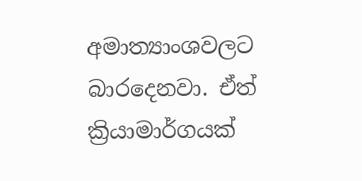අමාත්‍යාංශවලට බාරදෙනවා. ඒත් ක්‍රියාමාර්ගයක්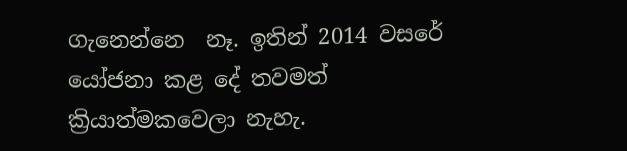ගැනෙන්නෙ  නෑ. ඉතින් 2014 වසරේ යෝජනා කළ දේ තවමත් ක්‍රියාත්මකවෙලා නැහැ.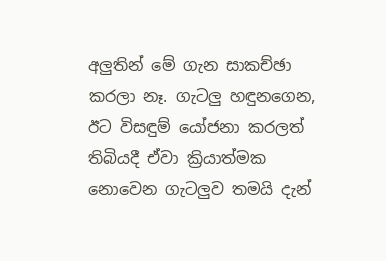අලුතින් මේ ගැන සාකච්ඡා කරලා නෑ. ගැටලු හඳුනගෙන, ඊට විසඳුම් යෝජනා කරලත් තිබියදී ඒවා ක්‍රියාත්මක නොවෙන ගැටලුව තමයි දැන්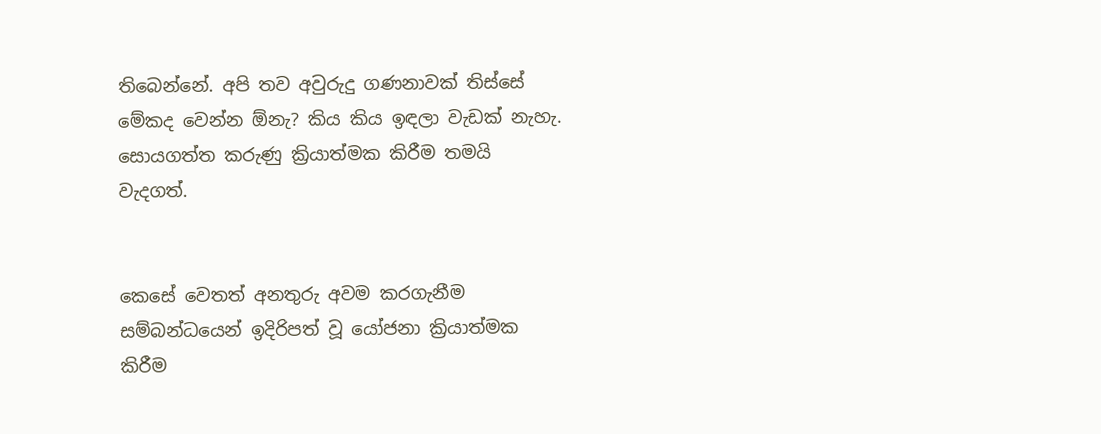තිබෙන්නේ. අපි තව අවුරුදු ගණනාවක් තිස්සේ මේකද වෙන්න ඕනැ? කිය කිය ඉඳලා වැඩක් නැහැ. සොයගත්ත කරුණු ක්‍රියාත්මක කිරීම තමයි වැදගත්.


කෙසේ වෙතත් අනතුරු අවම කරගැනීම සම්බන්ධයෙන් ඉදිරිපත් වූ යෝජනා ක්‍රියාත්මක කිරීම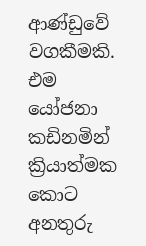ආණ්ඩුවේ වගකීමකි. එම යෝජනා කඩිනමින් ක්‍රියාත්මක කොට අනතුරු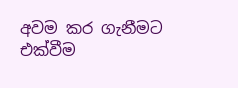අවම කර ගැනීමට එක්වීම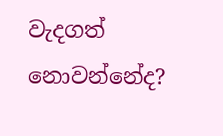වැදගත් නොවන්නේද?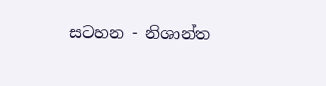සටහන - නිශාන්ත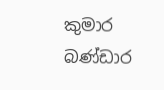කුමාර බණ්ඩාර